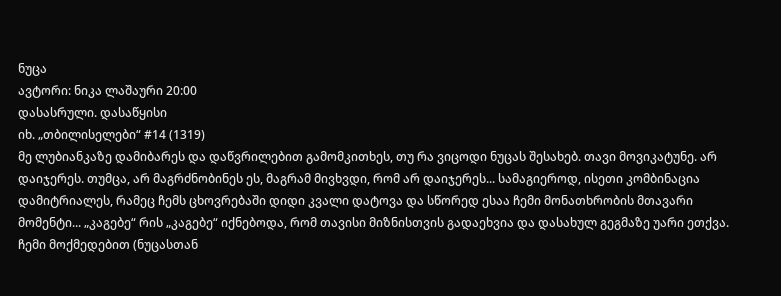ნუცა
ავტორი: ნიკა ლაშაური 20:00
დასასრული. დასაწყისი
იხ. „თბილისელები“ #14 (1319)
მე ლუბიანკაზე დამიბარეს და დაწვრილებით გამომკითხეს, თუ რა ვიცოდი ნუცას შესახებ. თავი მოვიკატუნე. არ დაიჯერეს. თუმცა, არ მაგრძნობინეს ეს, მაგრამ მივხვდი, რომ არ დაიჯერეს... სამაგიეროდ, ისეთი კომბინაცია დამიტრიალეს, რამეც ჩემს ცხოვრებაში დიდი კვალი დატოვა და სწორედ ესაა ჩემი მონათხრობის მთავარი მომენტი... „კაგებე“ რის „კაგებე“ იქნებოდა, რომ თავისი მიზნისთვის გადაეხვია და დასახულ გეგმაზე უარი ეთქვა. ჩემი მოქმედებით (ნუცასთან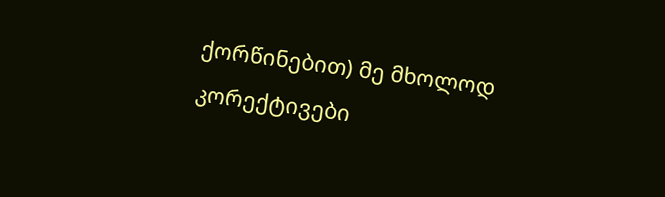ქორწინებით) მე მხოლოდ კორექტივები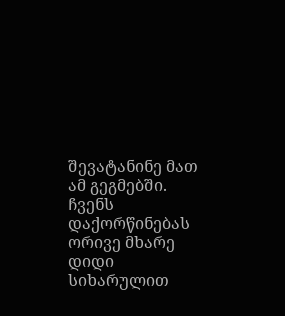შევატანინე მათ ამ გეგმებში.
ჩვენს დაქორწინებას ორივე მხარე დიდი სიხარულით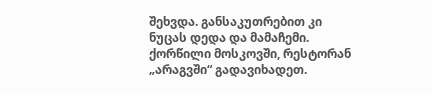შეხვდა. განსაკუთრებით კი ნუცას დედა და მამაჩემი. ქორწილი მოსკოვში, რესტორან „არაგვში“ გადავიხადეთ.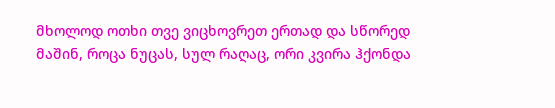მხოლოდ ოთხი თვე ვიცხოვრეთ ერთად და სწორედ მაშინ, როცა ნუცას, სულ რაღაც, ორი კვირა ჰქონდა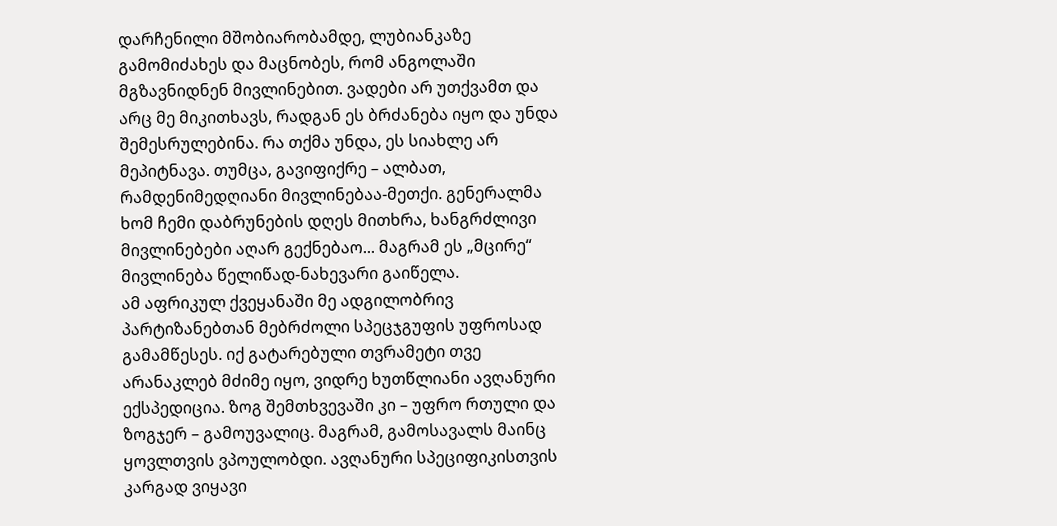დარჩენილი მშობიარობამდე, ლუბიანკაზე გამომიძახეს და მაცნობეს, რომ ანგოლაში მგზავნიდნენ მივლინებით. ვადები არ უთქვამთ და არც მე მიკითხავს, რადგან ეს ბრძანება იყო და უნდა შემესრულებინა. რა თქმა უნდა, ეს სიახლე არ მეპიტნავა. თუმცა, გავიფიქრე – ალბათ, რამდენიმედღიანი მივლინებაა-მეთქი. გენერალმა ხომ ჩემი დაბრუნების დღეს მითხრა, ხანგრძლივი მივლინებები აღარ გექნებაო... მაგრამ ეს „მცირე“ მივლინება წელიწად-ნახევარი გაიწელა.
ამ აფრიკულ ქვეყანაში მე ადგილობრივ პარტიზანებთან მებრძოლი სპეცჯგუფის უფროსად გამამწესეს. იქ გატარებული თვრამეტი თვე არანაკლებ მძიმე იყო, ვიდრე ხუთწლიანი ავღანური ექსპედიცია. ზოგ შემთხვევაში კი – უფრო რთული და ზოგჯერ – გამოუვალიც. მაგრამ, გამოსავალს მაინც ყოვლთვის ვპოულობდი. ავღანური სპეციფიკისთვის კარგად ვიყავი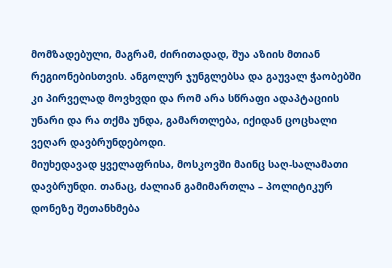მომზადებული, მაგრამ, ძირითადად, შუა აზიის მთიან რეგიონებისთვის. ანგოლურ ჯუნგლებსა და გაუვალ ჭაობებში კი პირველად მოვხვდი და რომ არა სწრაფი ადაპტაციის უნარი და რა თქმა უნდა, გამართლება, იქიდან ცოცხალი ვეღარ დავბრუნდებოდი.
მიუხედავად ყველაფრისა, მოსკოვში მაინც საღ-სალამათი დავბრუნდი. თანაც, ძალიან გამიმართლა – პოლიტიკურ დონეზე შეთანხმება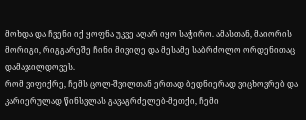მოხდა და ჩვენი იქ ყოფნა უკვე აღარ იყო საჭირო. ამასთან, მაიორის მორიგი, რიგგარეშე ჩინი მივიღე და მესამე საბრძოლო ორდენითაც დამაჯილდოვეს.
რომ ვიფიქრე, ჩემს ცოლ-შვილთან ერთად ბედნიერად ვიცხოვრებ და კარიერულად წინსვლას გავაგრძელებ-მეთქი, ჩემი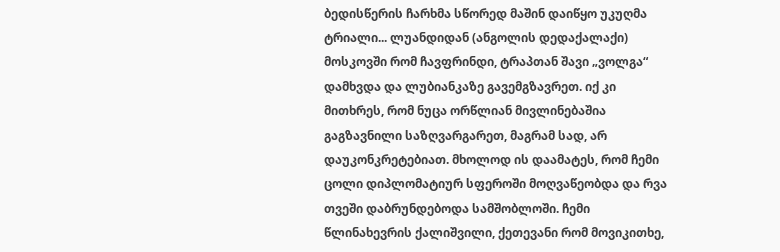ბედისწერის ჩარხმა სწორედ მაშინ დაიწყო უკუღმა ტრიალი... ლუანდიდან (ანგოლის დედაქალაქი) მოსკოვში რომ ჩავფრინდი, ტრაპთან შავი „ვოლგა“ დამხვდა და ლუბიანკაზე გავემგზავრეთ. იქ კი მითხრეს, რომ ნუცა ორწლიან მივლინებაშია გაგზავნილი საზღვარგარეთ, მაგრამ სად, არ დაუკონკრეტებიათ. მხოლოდ ის დაამატეს, რომ ჩემი ცოლი დიპლომატიურ სფეროში მოღვაწეობდა და რვა თვეში დაბრუნდებოდა სამშობლოში. ჩემი წლინახევრის ქალიშვილი, ქეთევანი რომ მოვიკითხე,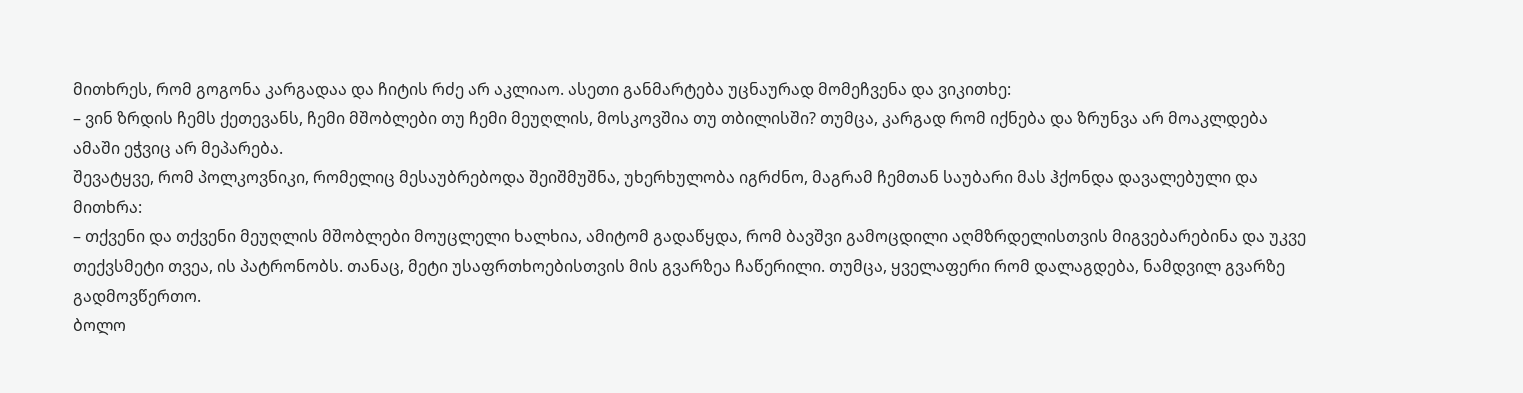მითხრეს, რომ გოგონა კარგადაა და ჩიტის რძე არ აკლიაო. ასეთი განმარტება უცნაურად მომეჩვენა და ვიკითხე:
– ვინ ზრდის ჩემს ქეთევანს, ჩემი მშობლები თუ ჩემი მეუღლის, მოსკოვშია თუ თბილისში? თუმცა, კარგად რომ იქნება და ზრუნვა არ მოაკლდება ამაში ეჭვიც არ მეპარება.
შევატყვე, რომ პოლკოვნიკი, რომელიც მესაუბრებოდა შეიშმუშნა, უხერხულობა იგრძნო, მაგრამ ჩემთან საუბარი მას ჰქონდა დავალებული და მითხრა:
– თქვენი და თქვენი მეუღლის მშობლები მოუცლელი ხალხია, ამიტომ გადაწყდა, რომ ბავშვი გამოცდილი აღმზრდელისთვის მიგვებარებინა და უკვე თექვსმეტი თვეა, ის პატრონობს. თანაც, მეტი უსაფრთხოებისთვის მის გვარზეა ჩაწერილი. თუმცა, ყველაფერი რომ დალაგდება, ნამდვილ გვარზე გადმოვწერთო.
ბოლო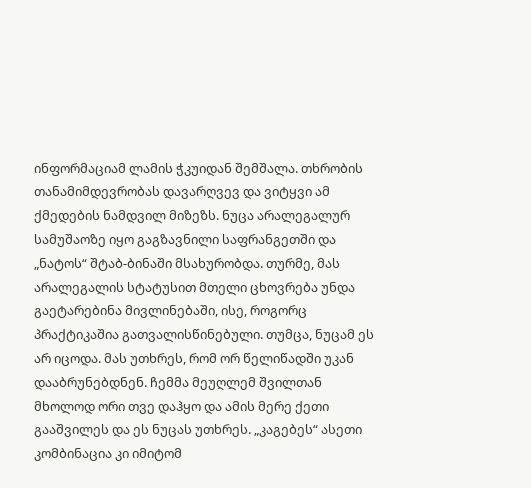ინფორმაციამ ლამის ჭკუიდან შემშალა. თხრობის თანამიმდევრობას დავარღვევ და ვიტყვი ამ ქმედების ნამდვილ მიზეზს. ნუცა არალეგალურ სამუშაოზე იყო გაგზავნილი საფრანგეთში და „ნატოს“ შტაბ-ბინაში მსახურობდა. თურმე, მას არალეგალის სტატუსით მთელი ცხოვრება უნდა გაეტარებინა მივლინებაში, ისე, როგორც პრაქტიკაშია გათვალისწინებული. თუმცა, ნუცამ ეს არ იცოდა. მას უთხრეს, რომ ორ წელიწადში უკან დააბრუნებდნენ. ჩემმა მეუღლემ შვილთან მხოლოდ ორი თვე დაჰყო და ამის მერე ქეთი გააშვილეს და ეს ნუცას უთხრეს. „კაგებეს“ ასეთი კომბინაცია კი იმიტომ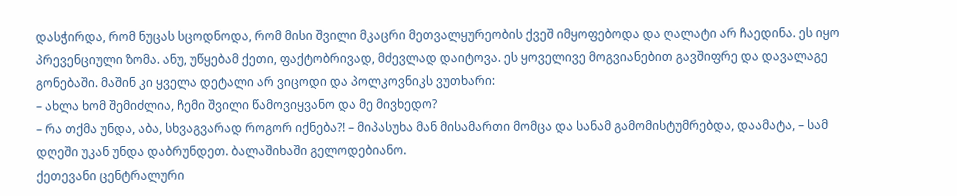დასჭირდა, რომ ნუცას სცოდნოდა, რომ მისი შვილი მკაცრი მეთვალყურეობის ქვეშ იმყოფებოდა და ღალატი არ ჩაედინა. ეს იყო პრევენციული ზომა. ანუ, უწყებამ ქეთი, ფაქტობრივად, მძევლად დაიტოვა. ეს ყოველივე მოგვიანებით გავშიფრე და დავალაგე გონებაში. მაშინ კი ყველა დეტალი არ ვიცოდი და პოლკოვნიკს ვუთხარი:
– ახლა ხომ შემიძლია, ჩემი შვილი წამოვიყვანო და მე მივხედო?
– რა თქმა უნდა, აბა, სხვაგვარად როგორ იქნება?! – მიპასუხა მან მისამართი მომცა და სანამ გამომისტუმრებდა, დაამატა, – სამ დღეში უკან უნდა დაბრუნდეთ. ბალაშიხაში გელოდებიანო.
ქეთევანი ცენტრალური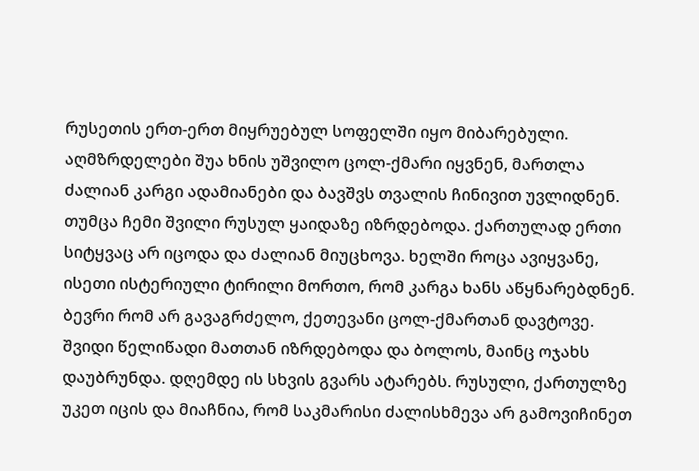რუსეთის ერთ-ერთ მიყრუებულ სოფელში იყო მიბარებული. აღმზრდელები შუა ხნის უშვილო ცოლ-ქმარი იყვნენ, მართლა ძალიან კარგი ადამიანები და ბავშვს თვალის ჩინივით უვლიდნენ. თუმცა ჩემი შვილი რუსულ ყაიდაზე იზრდებოდა. ქართულად ერთი სიტყვაც არ იცოდა და ძალიან მიუცხოვა. ხელში როცა ავიყვანე, ისეთი ისტერიული ტირილი მორთო, რომ კარგა ხანს აწყნარებდნენ. ბევრი რომ არ გავაგრძელო, ქეთევანი ცოლ-ქმართან დავტოვე. შვიდი წელიწადი მათთან იზრდებოდა და ბოლოს, მაინც ოჯახს დაუბრუნდა. დღემდე ის სხვის გვარს ატარებს. რუსული, ქართულზე უკეთ იცის და მიაჩნია, რომ საკმარისი ძალისხმევა არ გამოვიჩინეთ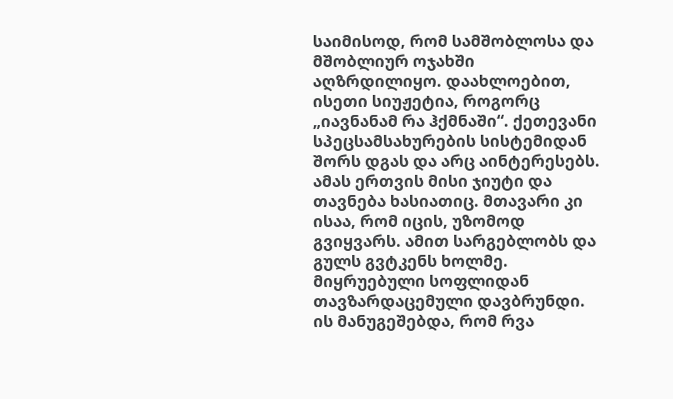საიმისოდ, რომ სამშობლოსა და მშობლიურ ოჯახში აღზრდილიყო. დაახლოებით, ისეთი სიუჟეტია, როგორც „იავნანამ რა ჰქმნაში“. ქეთევანი სპეცსამსახურების სისტემიდან შორს დგას და არც აინტერესებს. ამას ერთვის მისი ჯიუტი და თავნება ხასიათიც. მთავარი კი ისაა, რომ იცის, უზომოდ გვიყვარს. ამით სარგებლობს და გულს გვტკენს ხოლმე.
მიყრუებული სოფლიდან თავზარდაცემული დავბრუნდი. ის მანუგეშებდა, რომ რვა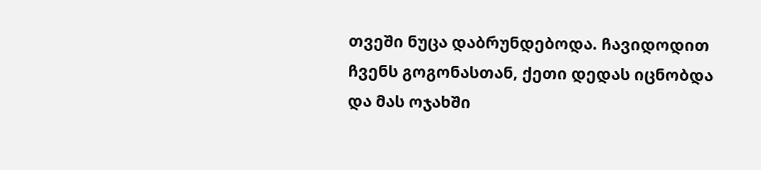თვეში ნუცა დაბრუნდებოდა. ჩავიდოდით ჩვენს გოგონასთან, ქეთი დედას იცნობდა და მას ოჯახში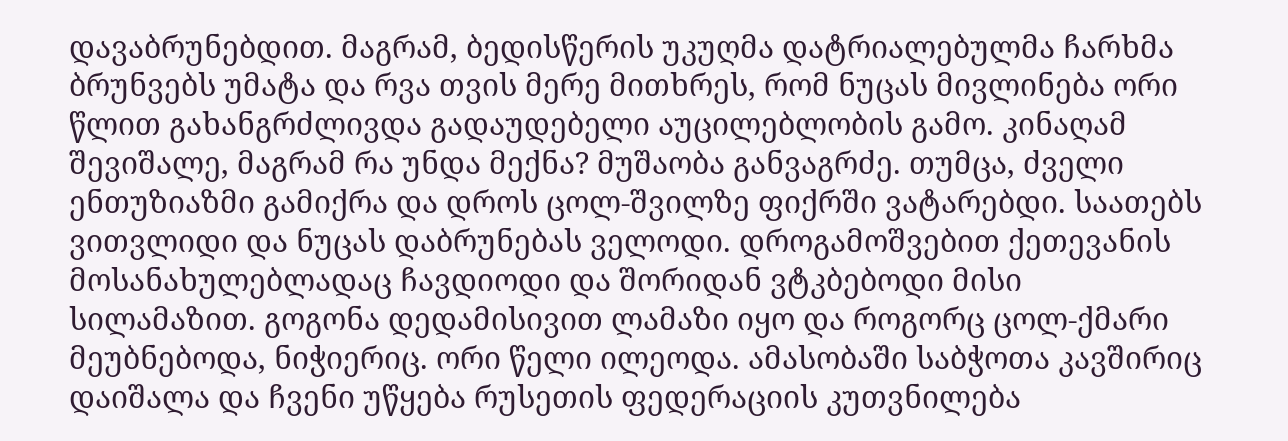დავაბრუნებდით. მაგრამ, ბედისწერის უკუღმა დატრიალებულმა ჩარხმა ბრუნვებს უმატა და რვა თვის მერე მითხრეს, რომ ნუცას მივლინება ორი წლით გახანგრძლივდა გადაუდებელი აუცილებლობის გამო. კინაღამ შევიშალე, მაგრამ რა უნდა მექნა? მუშაობა განვაგრძე. თუმცა, ძველი ენთუზიაზმი გამიქრა და დროს ცოლ-შვილზე ფიქრში ვატარებდი. საათებს ვითვლიდი და ნუცას დაბრუნებას ველოდი. დროგამოშვებით ქეთევანის მოსანახულებლადაც ჩავდიოდი და შორიდან ვტკბებოდი მისი სილამაზით. გოგონა დედამისივით ლამაზი იყო და როგორც ცოლ-ქმარი მეუბნებოდა, ნიჭიერიც. ორი წელი ილეოდა. ამასობაში საბჭოთა კავშირიც დაიშალა და ჩვენი უწყება რუსეთის ფედერაციის კუთვნილება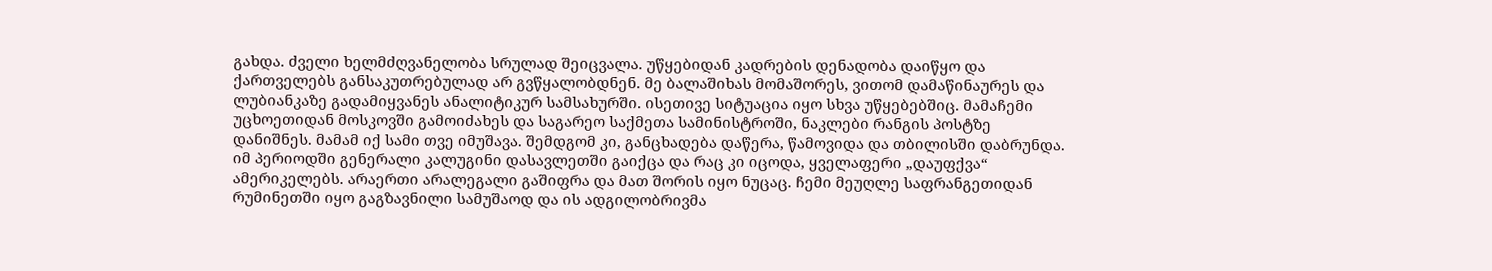გახდა. ძველი ხელმძღვანელობა სრულად შეიცვალა. უწყებიდან კადრების დენადობა დაიწყო და ქართველებს განსაკუთრებულად არ გვწყალობდნენ. მე ბალაშიხას მომაშორეს, ვითომ დამაწინაურეს და ლუბიანკაზე გადამიყვანეს ანალიტიკურ სამსახურში. ისეთივე სიტუაცია იყო სხვა უწყებებშიც. მამაჩემი უცხოეთიდან მოსკოვში გამოიძახეს და საგარეო საქმეთა სამინისტროში, ნაკლები რანგის პოსტზე დანიშნეს. მამამ იქ სამი თვე იმუშავა. შემდგომ კი, განცხადება დაწერა, წამოვიდა და თბილისში დაბრუნდა. იმ პერიოდში გენერალი კალუგინი დასავლეთში გაიქცა და რაც კი იცოდა, ყველაფერი „დაუფქვა“ ამერიკელებს. არაერთი არალეგალი გაშიფრა და მათ შორის იყო ნუცაც. ჩემი მეუღლე საფრანგეთიდან რუმინეთში იყო გაგზავნილი სამუშაოდ და ის ადგილობრივმა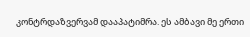კონტრდაზვერვამ დააპატიმრა. ეს ამბავი მე ერთი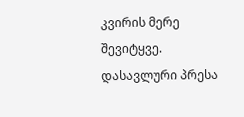კვირის მერე შევიტყვე. დასავლური პრესა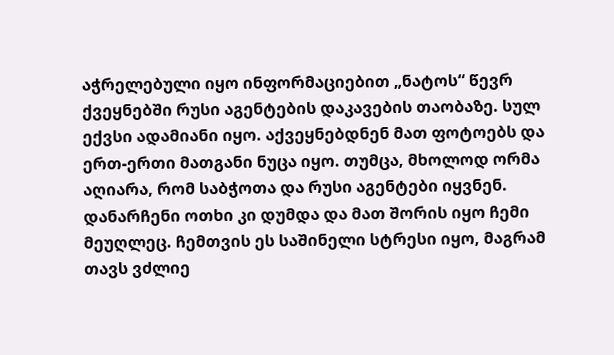აჭრელებული იყო ინფორმაციებით „ნატოს“ წევრ ქვეყნებში რუსი აგენტების დაკავების თაობაზე. სულ ექვსი ადამიანი იყო. აქვეყნებდნენ მათ ფოტოებს და ერთ-ერთი მათგანი ნუცა იყო. თუმცა, მხოლოდ ორმა აღიარა, რომ საბჭოთა და რუსი აგენტები იყვნენ. დანარჩენი ოთხი კი დუმდა და მათ შორის იყო ჩემი მეუღლეც. ჩემთვის ეს საშინელი სტრესი იყო, მაგრამ თავს ვძლიე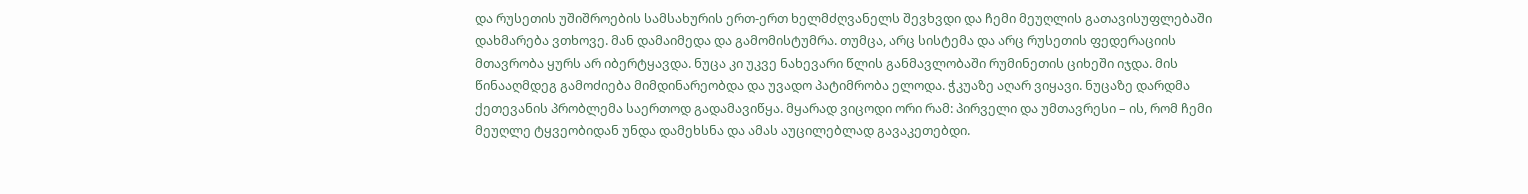და რუსეთის უშიშროების სამსახურის ერთ-ერთ ხელმძღვანელს შევხვდი და ჩემი მეუღლის გათავისუფლებაში დახმარება ვთხოვე. მან დამაიმედა და გამომისტუმრა. თუმცა, არც სისტემა და არც რუსეთის ფედერაციის მთავრობა ყურს არ იბერტყავდა. ნუცა კი უკვე ნახევარი წლის განმავლობაში რუმინეთის ციხეში იჯდა. მის წინააღმდეგ გამოძიება მიმდინარეობდა და უვადო პატიმრობა ელოდა. ჭკუაზე აღარ ვიყავი. ნუცაზე დარდმა ქეთევანის პრობლემა საერთოდ გადამავიწყა. მყარად ვიცოდი ორი რამ: პირველი და უმთავრესი – ის, რომ ჩემი მეუღლე ტყვეობიდან უნდა დამეხსნა და ამას აუცილებლად გავაკეთებდი.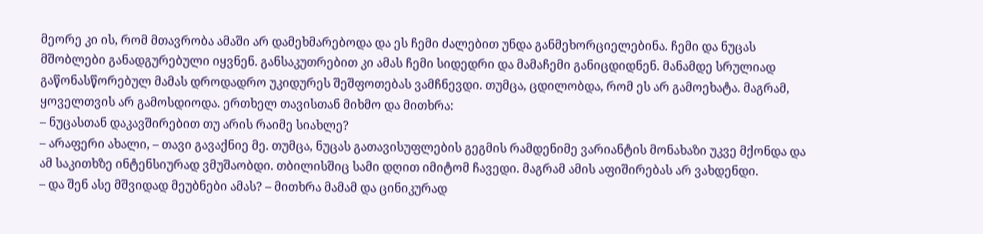მეორე კი ის, რომ მთავრობა ამაში არ დამეხმარებოდა და ეს ჩემი ძალებით უნდა განმეხორციელებინა. ჩემი და ნუცას მშობლები განადგურებული იყვნენ. განსაკუთრებით კი ამას ჩემი სიდედრი და მამაჩემი განიცდიდნენ. მანამდე სრულიად გაწონასწორებულ მამას დროდადრო უკიდურეს შეშფოთებას ვამჩნევდი. თუმცა, ცდილობდა, რომ ეს არ გამოეხატა. მაგრამ, ყოველთვის არ გამოსდიოდა. ერთხელ თავისთან მიხმო და მითხრა:
– ნუცასთან დაკავშირებით თუ არის რაიმე სიახლე?
– არაფერი ახალი, – თავი გავაქნიე მე. თუმცა, ნუცას გათავისუფლების გეგმის რამდენიმე ვარიანტის მონახაზი უკვე მქონდა და ამ საკითხზე ინტენსიურად ვმუშაობდი. თბილისშიც სამი დღით იმიტომ ჩავედი. მაგრამ ამის აფიშირებას არ ვახდენდი.
– და შენ ასე მშვიდად მეუბნები ამას? – მითხრა მამამ და ცინიკურად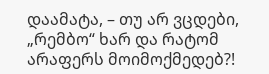დაამატა, – თუ არ ვცდები, „რემბო“ ხარ და რატომ არაფერს მოიმოქმედებ?!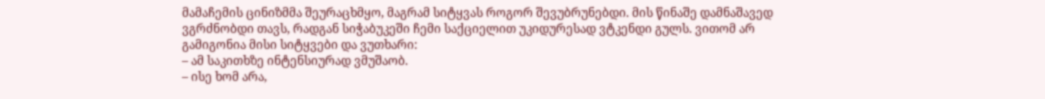მამაჩემის ცინიზმმა შეურაცხმყო, მაგრამ სიტყვას როგორ შევუბრუნებდი. მის წინაშე დამნაშავედ ვგრძნობდი თავს, რადგან სიჭაბუკეში ჩემი საქციელით უკიდურესად ვტკენდი გულს. ვითომ არ გამიგონია მისი სიტყვები და ვუთხარი:
– ამ საკითხზე ინტენსიურად ვმუშაობ.
– ისე ხომ არა,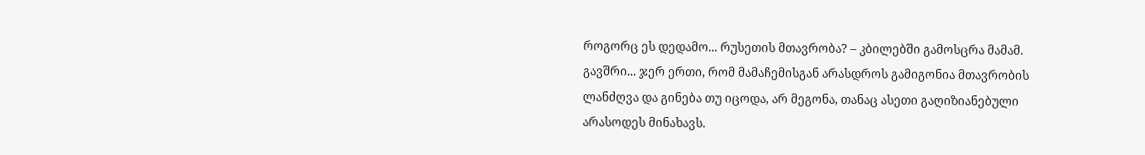როგორც ეს დედამო... რუსეთის მთავრობა? – კბილებში გამოსცრა მამამ.
გავშრი... ჯერ ერთი, რომ მამაჩემისგან არასდროს გამიგონია მთავრობის ლანძღვა და გინება თუ იცოდა, არ მეგონა, თანაც ასეთი გაღიზიანებული არასოდეს მინახავს.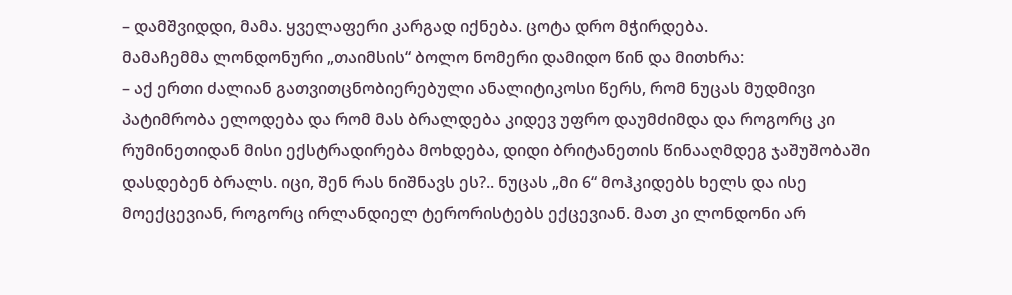– დამშვიდდი, მამა. ყველაფერი კარგად იქნება. ცოტა დრო მჭირდება.
მამაჩემმა ლონდონური „თაიმსის“ ბოლო ნომერი დამიდო წინ და მითხრა:
– აქ ერთი ძალიან გათვითცნობიერებული ანალიტიკოსი წერს, რომ ნუცას მუდმივი პატიმრობა ელოდება და რომ მას ბრალდება კიდევ უფრო დაუმძიმდა და როგორც კი რუმინეთიდან მისი ექსტრადირება მოხდება, დიდი ბრიტანეთის წინააღმდეგ ჯაშუშობაში დასდებენ ბრალს. იცი, შენ რას ნიშნავს ეს?.. ნუცას „მი 6“ მოჰკიდებს ხელს და ისე მოექცევიან, როგორც ირლანდიელ ტერორისტებს ექცევიან. მათ კი ლონდონი არ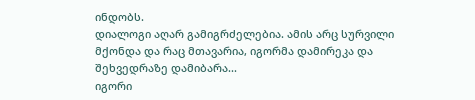ინდობს.
დიალოგი აღარ გამიგრძელებია. ამის არც სურვილი მქონდა და რაც მთავარია, იგორმა დამირეკა და შეხვედრაზე დამიბარა...
იგორი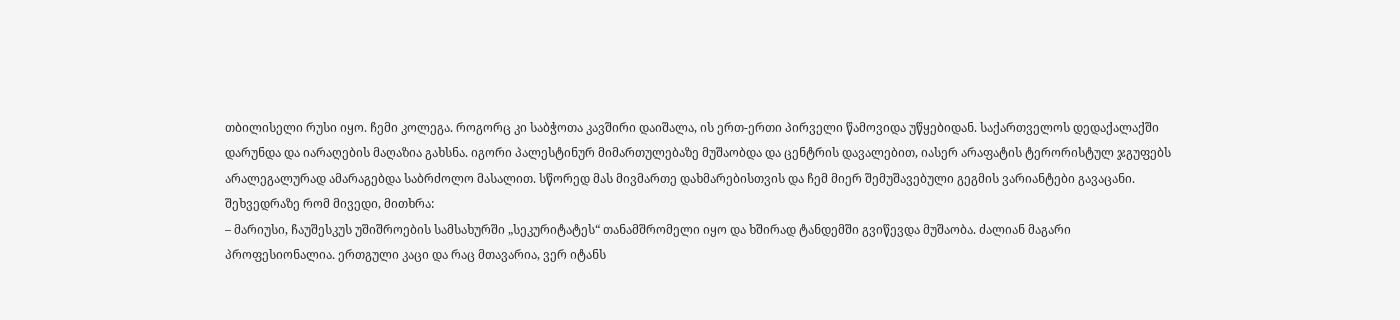თბილისელი რუსი იყო. ჩემი კოლეგა. როგორც კი საბჭოთა კავშირი დაიშალა, ის ერთ-ერთი პირველი წამოვიდა უწყებიდან. საქართველოს დედაქალაქში დარუნდა და იარაღების მაღაზია გახსნა. იგორი პალესტინურ მიმართულებაზე მუშაობდა და ცენტრის დავალებით, იასერ არაფატის ტერორისტულ ჯგუფებს არალეგალურად ამარაგებდა საბრძოლო მასალით. სწორედ მას მივმართე დახმარებისთვის და ჩემ მიერ შემუშავებული გეგმის ვარიანტები გავაცანი.
შეხვედრაზე რომ მივედი, მითხრა:
– მარიუსი, ჩაუშესკუს უშიშროების სამსახურში „სეკურიტატეს“ თანამშრომელი იყო და ხშირად ტანდემში გვიწევდა მუშაობა. ძალიან მაგარი პროფესიონალია. ერთგული კაცი და რაც მთავარია, ვერ იტანს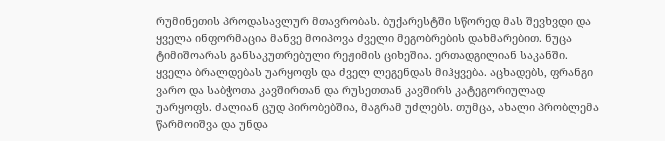რუმინეთის პროდასავლურ მთავრობას. ბუქარესტში სწორედ მას შევხვდი და ყველა ინფორმაცია მანვე მოიპოვა ძველი მეგობრების დახმარებით. ნუცა ტიმიშოარას განსაკუთრებული რეჟიმის ციხეშია. ერთადგილიან საკანში. ყველა ბრალდებას უარყოფს და ძველ ლეგენდას მიჰყვება. აცხადებს, ფრანგი ვარო და საბჭოთა კავშირთან და რუსეთთან კავშირს კატეგორიულად უარყოფს. ძალიან ცუდ პირობებშია, მაგრამ უძლებს. თუმცა, ახალი პრობლემა წარმოიშვა და უნდა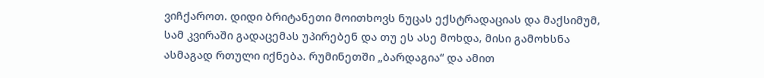ვიჩქაროთ. დიდი ბრიტანეთი მოითხოვს ნუცას ექსტრადაციას და მაქსიმუმ, სამ კვირაში გადაცემას უპირებენ და თუ ეს ასე მოხდა, მისი გამოხსნა ასმაგად რთული იქნება. რუმინეთში „ბარდაგია“ და ამით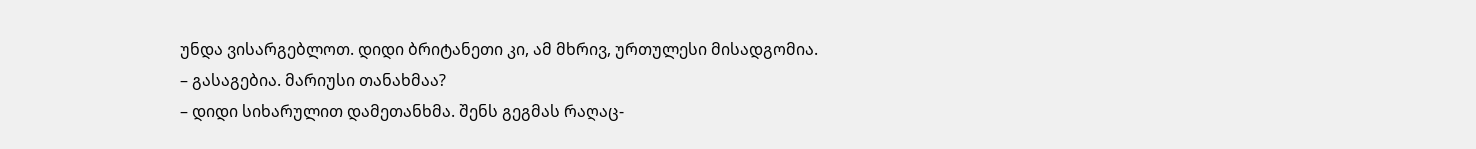უნდა ვისარგებლოთ. დიდი ბრიტანეთი კი, ამ მხრივ, ურთულესი მისადგომია.
– გასაგებია. მარიუსი თანახმაა?
– დიდი სიხარულით დამეთანხმა. შენს გეგმას რაღაც-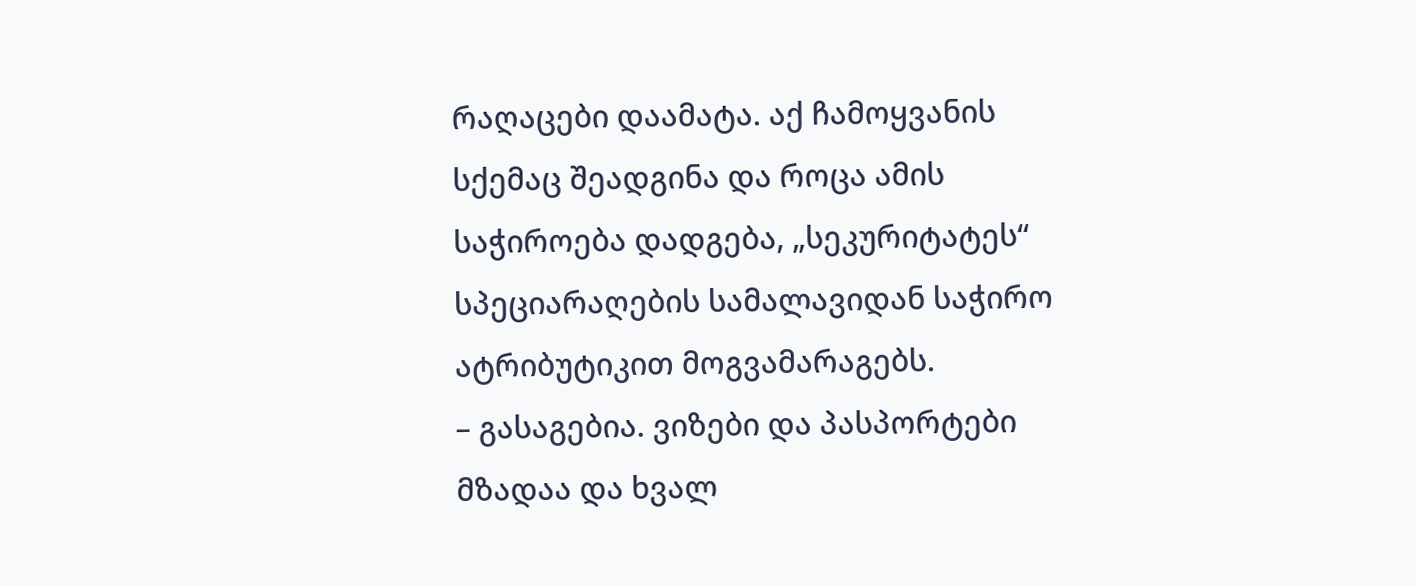რაღაცები დაამატა. აქ ჩამოყვანის სქემაც შეადგინა და როცა ამის საჭიროება დადგება, „სეკურიტატეს“ სპეციარაღების სამალავიდან საჭირო ატრიბუტიკით მოგვამარაგებს.
– გასაგებია. ვიზები და პასპორტები მზადაა და ხვალ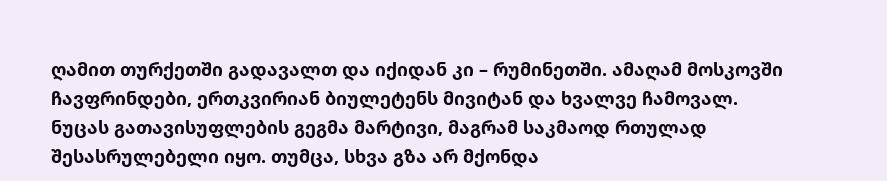ღამით თურქეთში გადავალთ და იქიდან კი – რუმინეთში. ამაღამ მოსკოვში ჩავფრინდები, ერთკვირიან ბიულეტენს მივიტან და ხვალვე ჩამოვალ.
ნუცას გათავისუფლების გეგმა მარტივი, მაგრამ საკმაოდ რთულად შესასრულებელი იყო. თუმცა, სხვა გზა არ მქონდა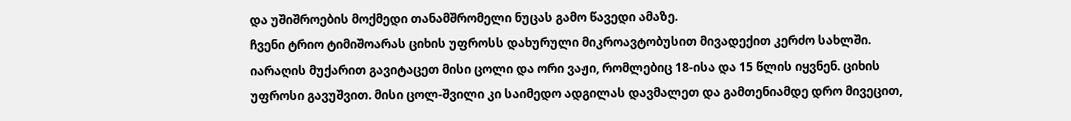და უშიშროების მოქმედი თანამშრომელი ნუცას გამო წავედი ამაზე.
ჩვენი ტრიო ტიმიშოარას ციხის უფროსს დახურული მიკროავტობუსით მივადექით კერძო სახლში. იარაღის მუქარით გავიტაცეთ მისი ცოლი და ორი ვაჟი, რომლებიც 18-ისა და 15 წლის იყვნენ. ციხის უფროსი გავუშვით. მისი ცოლ-შვილი კი საიმედო ადგილას დავმალეთ და გამთენიამდე დრო მივეცით,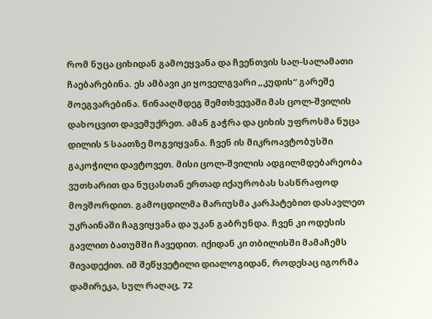რომ ნუცა ციხიდან გამოეყვანა და ჩვენთვის საღ-სალამათი ჩაებარებინა. ეს ამბავი კი ყოველგვარი „კუდის“ გარეშე მოეგვარებინა. წინააღმდეგ შემთხვევაში მას ცოლ-შვილის დახოცვით დავემუქრეთ. ამან გაჭრა და ციხის უფროსმა ნუცა დილის 5 საათზე მოგვიყვანა. ჩვენ ის მიკროავტობუსში გაკოჭილი დავტოვეთ. მისი ცოლ-შვილის ადგილმდებარეობა ვუთხარით და ნუცასთან ერთად იქაურობას სასწრაფოდ მოვშორდით. გამოცდილმა მარიუსმა კარპატებით დასავლეთ უკრაინაში ჩაგვიყვანა და უკან გაბრუნდა. ჩვენ კი ოდესის გავლით ბათუმში ჩავედით. იქიდან კი თბილისში მამაჩემს მივადექით. იმ შეწყვეტილი დიალოგიდან, როდესაც იგორმა დამირეკა, სულ რაღაც, 72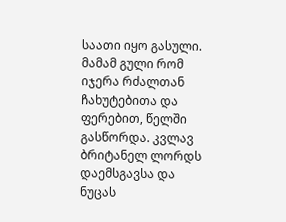საათი იყო გასული. მამამ გული რომ იჯერა რძალთან ჩახუტებითა და ფერებით, წელში გასწორდა. კვლავ ბრიტანელ ლორდს დაემსგავსა და ნუცას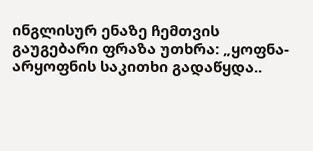ინგლისურ ენაზე ჩემთვის გაუგებარი ფრაზა უთხრა: „ყოფნა-არყოფნის საკითხი გადაწყდა..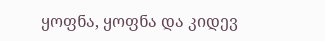ყოფნა, ყოფნა და კიდევ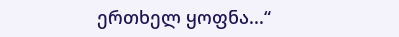ერთხელ ყოფნა...“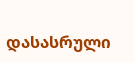დასასრული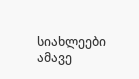სიახლეები ამავე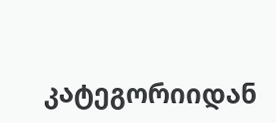კატეგორიიდან